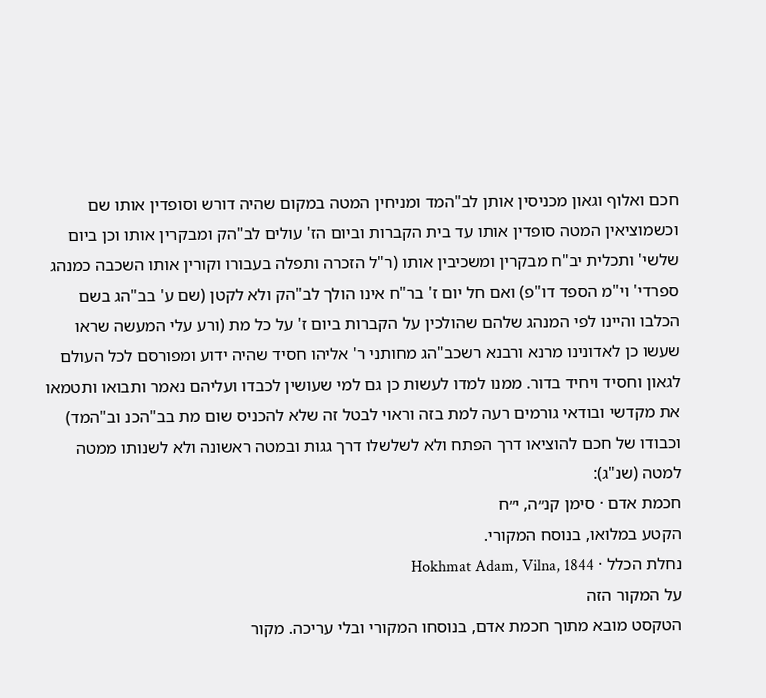חכם ואלוף וגאון מכניסין אותן לב"המד ומניחין המטה במקום שהיה דורש וסופדין אותו שם וכשמוציאין המטה סופדין אותו עד בית הקברות וביום הז' עולים לב"הק ומבקרין אותו וכן ביום שלשי' ותכלית יב"ח מבקרין ומשכיבין אותו (ר"ל הזכרה ותפלה בעבורו וקורין אותו השכבה כמנהג ספרדי' וי"מ הספד דו"פ) ואם חל יום ז' בר"ח אינו הולך לב"הק ולא לקטן (שם ע' בב"הג בשם הכלבו והיינו לפי המנהג שלהם שהולכין על הקברות ביום ז' על כל מת (ורע עלי המעשה שראו שעשו כן לאדונינו מרנא ורבנא רשכב"הג מחותני ר' אליהו חסיד שהיה ידוע ומפורסם לכל העולם לגאון וחסיד ויחיד בדור. ממנו למדו לעשות כן גם למי שעושין לכבדו ועליהם נאמר ותבואו ותטמאו את מקדשי ובודאי גורמים רעה למת בזה וראוי לבטל זה שלא להכניס שום מת בב"הכנ וב"המד) וכבודו של חכם להוציאו דרך הפתח ולא לשלשלו דרך גגות ובמטה ראשונה ולא לשנותו ממטה למטה (שנ"ג):
חכמת אדם · סימן קנ״ה, י״ח
הקטע במלואו, בנוסח המקורי.
נחלת הכלל · Hokhmat Adam, Vilna, 1844
על המקור הזה
הטקסט מובא מתוך חכמת אדם, בנוסחו המקורי ובלי עריכה. מקור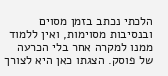הלכתי נכתב בזמן מסוים ובנסיבות מסוימות, ואין ללמוד ממנו למקרה אחר בלי הכרעה של פוסק. הצגתו כאן היא לצורך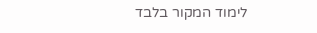לימוד המקור בלבד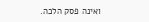ואינה פסק הלכה.